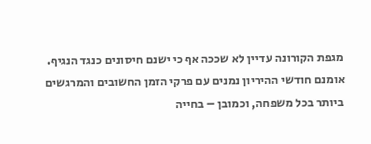מגפת הקורונה עדיין לא שככה אף כי ישנם חיסונים כנגד הנגיף. אומנם חודשי ההיריון נמנים עם פרקי הזמן החשובים והמרגשים ביותר בכל משפחה, וכמובן – בחייה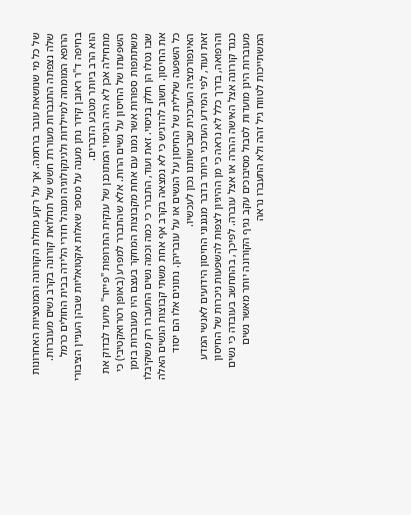של כל מי שנושאת עובר ברחמה. אך על רקע מחלת הקורונה והמוטציות האחרונות שלה נצפתה התגברות מעוררת חשש של תחלואת קורונה בקרב נשים מעוברות. הרופא המומחה למיילדות ולגינקולוגיה ומנהל חדרי הלידה בבית החולים כרמל בחיפה ד"ר ראובן קידר נתן מענה על מספר שאלות אקטואליות שבהן העניין הציבורי הוא הרב ביותר מטבע הדברים.
מתחילה אכן לא היה הניסוי המתוכנן של ענקית התרופות "פייזר" מיועד לבדוק את השפעתו של החיסון על נשים הרות. אלא שהתברר למפרע (באופן רטרואקטיבי) כי משתתפות ספורות אשר נמנו עם אחת מקבוצות המחקר בעצם היו מעוברות בזמן שבו נטלו הן חלק בניסוי. זאת ועוד, התברר כי כמה וכמה נשים התעברו רק משקיבלו את החיסון. חשוב להדגיש כי לא נמצאה בקרב אף אחת משתי קבוצות הנשים האלה כל השפעה שלילית של החיסון על הנשים או על עובריהן. נתונים אלו הם יסוד האינפורמציה העדכנית שברשותנו נכון לעכשיו.
זאת ועוד, לפי המידע העדכני ביותר בדבר מנגנוני החיסון הידועים לאנשי המדע והרפואה, בדרך כלל לא נראה כי מן ההיגיון לצפות להשפעות ניכרות של החיסון כנגד קורונה אצל האישה ההרה או אצל עוברה. לפיכך, בהתחשב בעובדה כי נשים מעוברות הינן מועדות לסבול מסיבוכים עקב נגיף הקורונה יותר מאשר נשים המשתייכות לטווח גיל זהה ולא התעברו נראה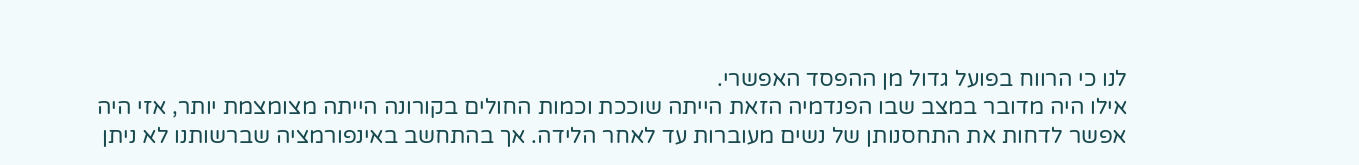לנו כי הרווח בפועל גדול מן ההפסד האפשרי.
אילו היה מדובר במצב שבו הפנדמיה הזאת הייתה שוככת וכמות החולים בקורונה הייתה מצומצמת יותר, אזי היה אפשר לדחות את התחסנותן של נשים מעוברות עד לאחר הלידה. אך בהתחשב באינפורמציה שברשותנו לא ניתן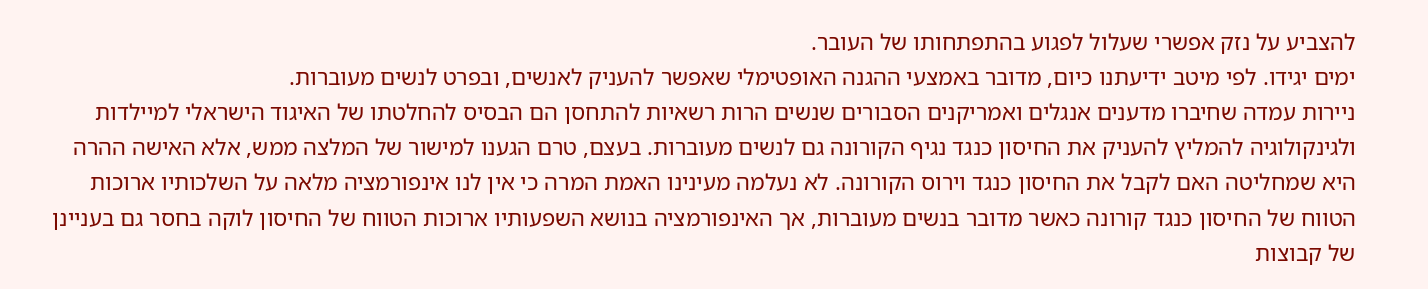להצביע על נזק אפשרי שעלול לפגוע בהתפתחותו של העובר.
ימים יגידו. לפי מיטב ידיעתנו כיום, מדובר באמצעי ההגנה האופטימלי שאפשר להעניק לאנשים, ובפרט לנשים מעוברות.
ניירות עמדה שחיברו מדענים אנגלים ואמריקנים הסבורים שנשים הרות רשאיות להתחסן הם הבסיס להחלטתו של האיגוד הישראלי למיילדות ולגינקולוגיה להמליץ להעניק את החיסון כנגד נגיף הקורונה גם לנשים מעוברות. בעצם, טרם הגענו למישור של המלצה ממש, אלא האישה ההרה היא שמחליטה האם לקבל את החיסון כנגד וירוס הקורונה. לא נעלמה מעינינו האמת המרה כי אין לנו אינפורמציה מלאה על השלכותיו ארוכות הטווח של החיסון כנגד קורונה כאשר מדובר בנשים מעוברות, אך האינפורמציה בנושא השפעותיו ארוכות הטווח של החיסון לוקה בחסר גם בעניינן של קבוצות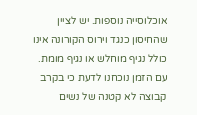אוכלוסייה נוספות. יש לציין שהחיסון כנגד וירוס הקורונה אינו כולל נגיף מוחלש או נגיף מומת.
עם הזמן נוכחנו לדעת כי בקרב קבוצה לא קטנה של נשים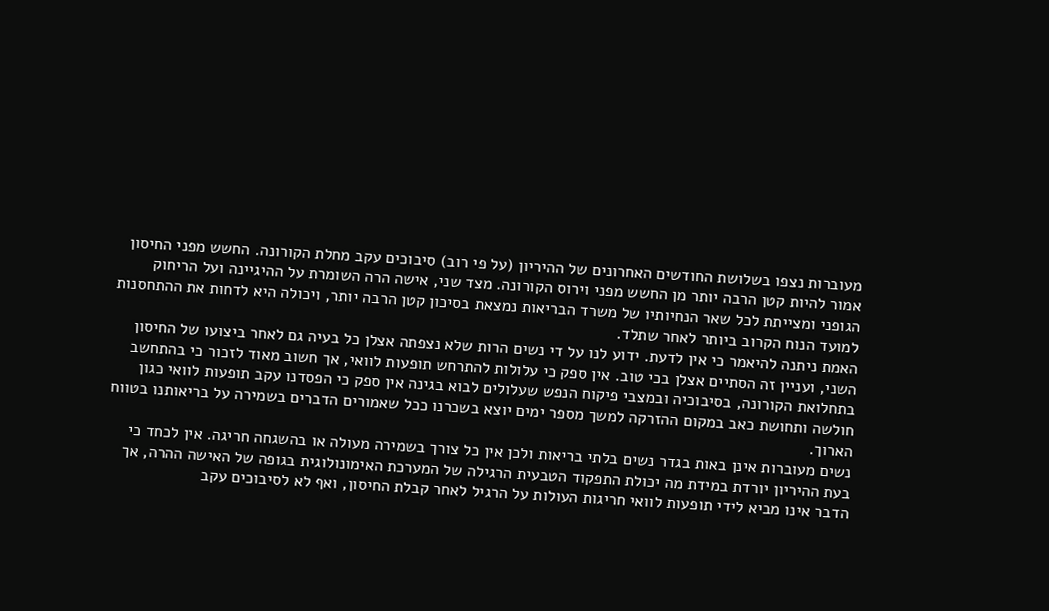מעוברות נצפו בשלושת החודשים האחרונים של ההיריון (על פי רוב) סיבוכים עקב מחלת הקורונה. החשש מפני החיסון אמור להיות קטן הרבה יותר מן החשש מפני וירוס הקורונה. מצד שני, אישה הרה השומרת על ההיגיינה ועל הריחוק הגופני ומצייתת לכל שאר הנחיותיו של משרד הבריאות נמצאת בסיכון קטן הרבה יותר, ויכולה היא לדחות את ההתחסנות למועד הנוח הקרוב ביותר לאחר שתלד.
האמת ניתנה להיאמר כי אין לדעת. ידוע לנו על די נשים הרות שלא נצפתה אצלן כל בעיה גם לאחר ביצועו של החיסון השני, ועניין זה הסתיים אצלן בכי טוב. אין ספק כי עלולות להתרחש תופעות לוואי, אך חשוב מאוד לזכור כי בהתחשב בתחלואת הקורונה, בסיבוכיה ובמצבי פיקוח הנפש שעלולים לבוא בגינה אין ספק כי הפסדנו עקב תופעות לוואי כגון חולשה ותחושת כאב במקום ההזרקה למשך מספר ימים יוצא בשכרנו ככל שאמורים הדברים בשמירה על בריאותנו בטווח הארוך.
נשים מעוברות אינן באות בגדר נשים בלתי בריאות ולכן אין כל צורך בשמירה מעולה או בהשגחה חריגה. אין לכחד כי בעת ההיריון יורדת במידת מה יכולת התפקוד הטבעית הרגילה של המערכת האימונולוגית בגופה של האישה ההרה, אך הדבר אינו מביא לידי תופעות לוואי חריגות העולות על הרגיל לאחר קבלת החיסון, ואף לא לסיבוכים עקב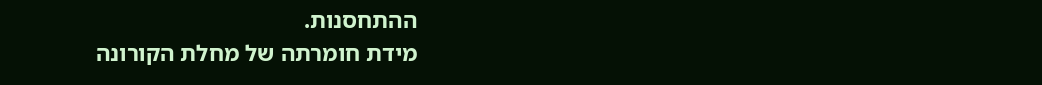ההתחסנות.
מידת חומרתה של מחלת הקורונה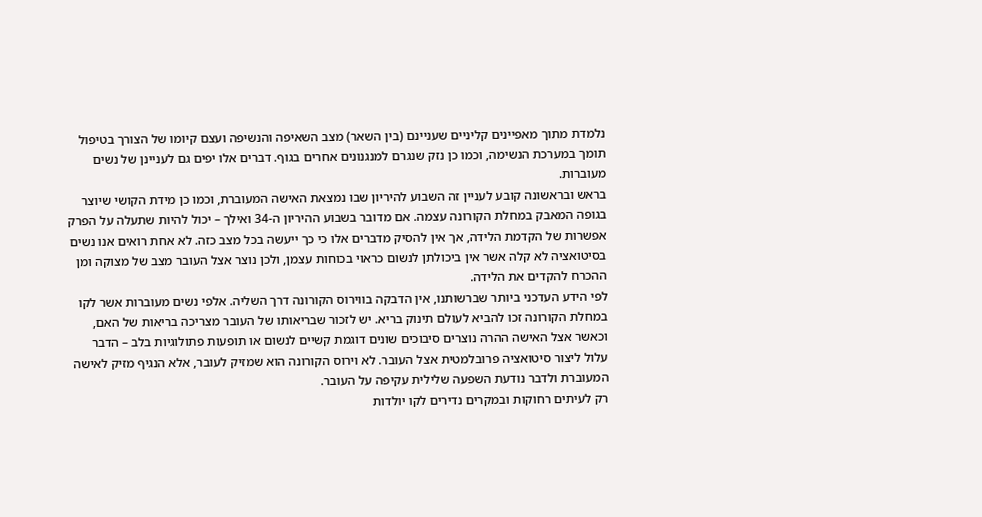נלמדת מתוך מאפיינים קליניים שעניינם (בין השאר) מצב השאיפה והנשיפה ועצם קיומו של הצורך בטיפול תומך במערכת הנשימה, וכמו כן נזק שנגרם למנגנונים אחרים בגוף. דברים אלו יפים גם לעניינן של נשים מעוברות.
בראש ובראשונה קובע לעניין זה השבוע להיריון שבו נמצאת האישה המעוברת, וכמו כן מידת הקושי שיוצר בגופה המאבק במחלת הקורונה עצמה. אם מדובר בשבוע ההיריון ה-34 ואילך – יכול להיות שתעלה על הפרק אפשרות של הקדמת הלידה, אך אין להסיק מדברים אלו כי כך ייעשה בכל מצב כזה. לא אחת רואים אנו נשים בסיטואציה לא קלה אשר אין ביכולתן לנשום כראוי בכוחות עצמן, ולכן נוצר אצל העובר מצב של מצוקה ומן ההכרח להקדים את הלידה.
לפי הידע העדכני ביותר שברשותנו, אין הדבקה בווירוס הקורונה דרך השליה. אלפי נשים מעוברות אשר לקו במחלת הקורונה זכו להביא לעולם תינוק בריא. יש לזכור שבריאותו של העובר מצריכה בריאות של האם, וכאשר אצל האישה ההרה נוצרים סיבוכים שונים דוגמת קשיים לנשום או תופעות פתולוגיות בלב – הדבר עלול ליצור סיטואציה פרובלמטית אצל העובר. לא וירוס הקורונה הוא שמזיק לעובר, אלא הנגיף מזיק לאישה המעוברת ולדבר נודעת השפעה שלילית עקיפה על העובר.
רק לעיתים רחוקות ובמקרים נדירים לקו יולדות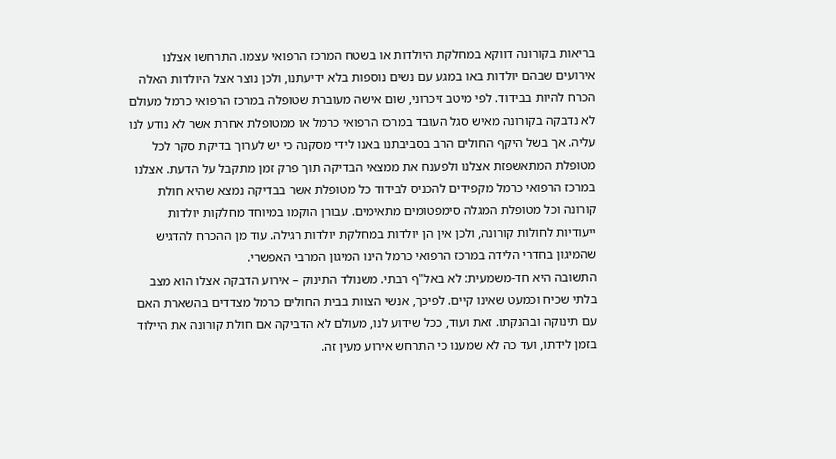בריאות בקורונה דווקא במחלקת היולדות או בשטח המרכז הרפואי עצמו. התרחשו אצלנו אירועים שבהם יולדות באו במגע עם נשים נוספות בלא ידיעתנו, ולכן נוצר אצל היולדות האלה הכרח להיות בבידוד. לפי מיטב זיכרוני, שום אישה מעוברת שטופלה במרכז הרפואי כרמל מעולם לא נדבקה בקורונה מאיש סגל העובד במרכז הרפואי כרמל או ממטופלת אחרת אשר לא נודע לנו עליה. אך בשל היקף החולים הרב בסביבתנו באנו לידי מסקנה כי יש לערוך בדיקת סקר לכל מטופלת המתאשפזת אצלנו ולפענח את ממצאי הבדיקה תוך פרק זמן מתקבל על הדעת. אצלנו במרכז הרפואי כרמל מקפידים להכניס לבידוד כל מטופלת אשר בבדיקה נמצא שהיא חולת קורונה וכל מטופלת המגלה סימפטומים מתאימים. עבורן הוקמו במיוחד מחלקות יולדות ייעודיות לחולות קורונה, ולכן אין הן יולדות במחלקת יולדות רגילה. עוד מן ההכרח להדגיש שהמיגון בחדרי הלידה במרכז הרפואי כרמל הינו המיגון המרבי האפשרי.
התשובה היא חד-משמעית: לא באל"ף רבתי. משנולד התינוק – אירוע הדבקה אצלו הוא מצב בלתי שכיח וכמעט שאינו קיים. לפיכך, אנשי הצוות בבית החולים כרמל מצדדים בהשארת האם עם תינוקה ובהנקתו. זאת ועוד, ככל שידוע לנו, מעולם לא הדביקה אם חולת קורונה את היילוד בזמן לידתו, ועד כה לא שמענו כי התרחש אירוע מעין זה.